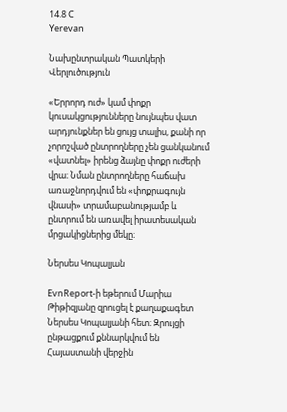14.8 C
Yerevan

Նախընտրական Պատկերի Վերլուծություն

«Երրորդ ուժ» կամ փոքր կուսակցությունները նույնպես վատ արդյունքներ են ցույց տալիս, քանի որ չորոշված ընտրողները չեն ցանկանում «վատնել» իրենց ձայնը փոքր ուժերի վրա։ Նման ընտրողները հաճախ առաջնորդվում են «փոքրագույն վնասի» տրամաբանությամբ և ընտրում են առավել իրատեսական մրցակիցներից մեկը։

Ներսես Կոպալյան

EvnReport‑ի եթերում Մարիա Թիթիզյանը զրուցել է քաղաքագետ Ներսես Կոպալյանի հետ։ Զրույցի ընթացքում քննարկվում են Հայաստանի վերջին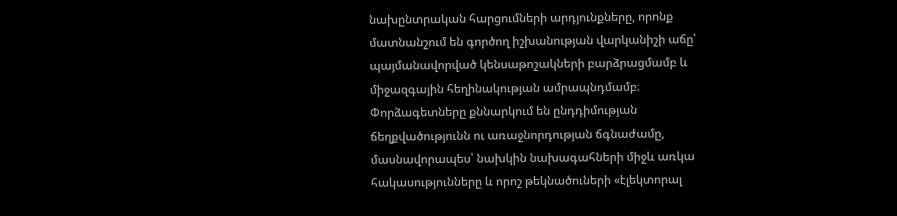նախընտրական հարցումների արդյունքները, որոնք մատնանշում են գործող իշխանության վարկանիշի աճը՝ պայմանավորված կենսաթոշակների բարձրացմամբ և միջազգային հեղինակության ամրապնդմամբ։ Փորձագետները քննարկում են ընդդիմության ճեղքվածությունն ու առաջնորդության ճգնաժամը, մասնավորապես՝ նախկին նախագահների միջև առկա հակասությունները և որոշ թեկնածուների «էլեկտորալ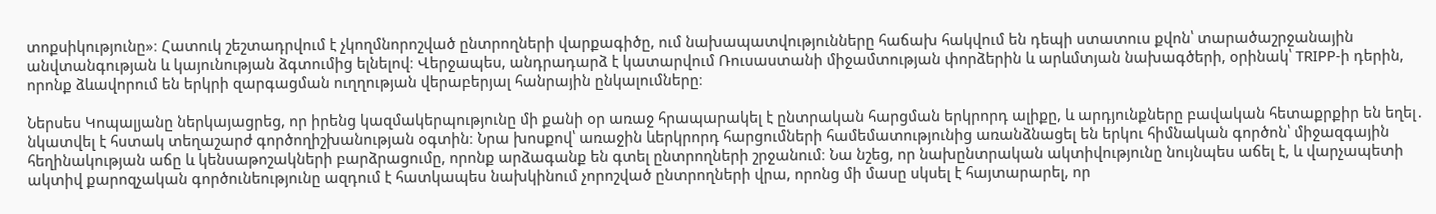տոքսիկությունը»։ Հատուկ շեշտադրվում է չկողմնորոշված ընտրողների վարքագիծը, ում նախապատվությունները հաճախ հակվում են դեպի ստատուս քվոն՝ տարածաշրջանային անվտանգության և կայունության ձգտումից ելնելով։ Վերջապես, անդրադարձ է կատարվում Ռուսաստանի միջամտության փորձերին և արևմտյան նախագծերի, օրինակ՝ TRIPP‑ի դերին, որոնք ձևավորում են երկրի զարգացման ուղղության վերաբերյալ հանրային ընկալումները։

Ներսես Կոպալյանը ներկայացրեց, որ իրենց կազմակերպությունը մի քանի օր առաջ հրապարակել է ընտրական հարցման երկրորդ ալիքը, և արդյունքները բավական հետաքրքիր են եղել․ նկատվել է հստակ տեղաշարժ գործողիշխանության օգտին։ Նրա խոսքով՝ առաջին ևերկրորդ հարցումների համեմատությունից առանձնացել են երկու հիմնական գործոն՝ միջազգային հեղինակության աճը և կենսաթոշակների բարձրացումը, որոնք արձագանք են գտել ընտրողների շրջանում։ Նա նշեց, որ նախընտրական ակտիվությունը նույնպես աճել է, և վարչապետի ակտիվ քարոզչական գործունեությունը ազդում է հատկապես նախկինում չորոշված ընտրողների վրա, որոնց մի մասը սկսել է հայտարարել, որ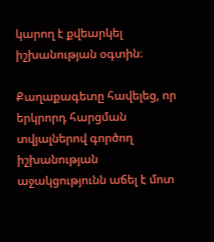կարող է քվեարկել իշխանության օգտին։

Քաղաքագետը հավելեց, որ երկրորդ հարցման տվյալներով գործող իշխանության աջակցությունն աճել է մոտ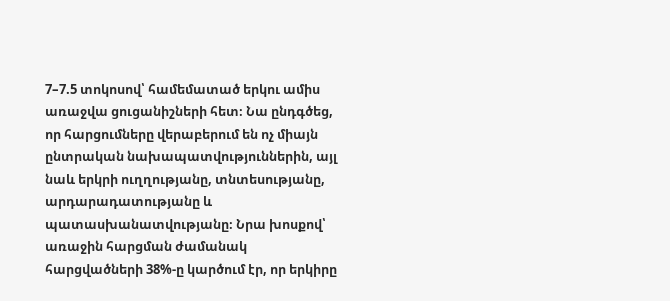7–7.5 տոկոսով՝ համեմատած երկու ամիս առաջվա ցուցանիշների հետ։ Նա ընդգծեց, որ հարցումները վերաբերում են ոչ միայն ընտրական նախապատվություններին, այլ նաև երկրի ուղղությանը, տնտեսությանը, արդարադատությանը և պատասխանատվությանը։ Նրա խոսքով՝ առաջին հարցման ժամանակ հարցվածների 38%-ը կարծում էր, որ երկիրը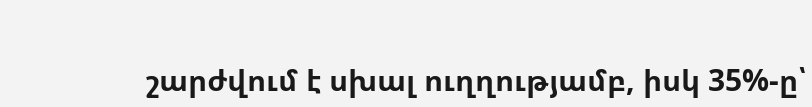շարժվում է սխալ ուղղությամբ, իսկ 35%-ը՝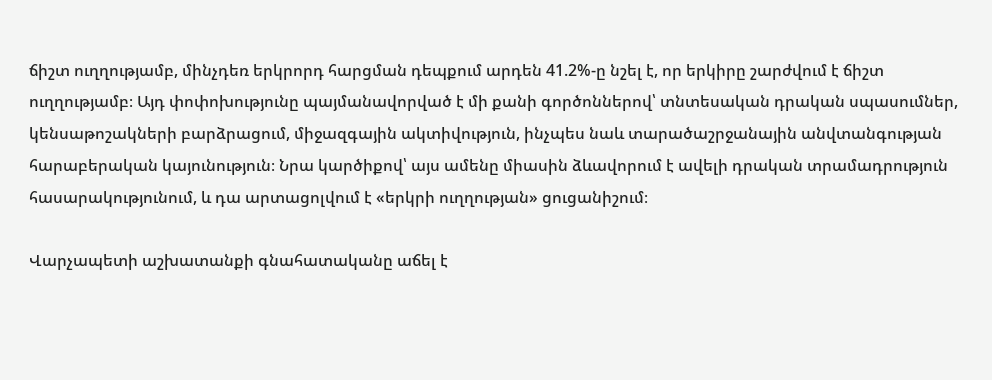ճիշտ ուղղությամբ, մինչդեռ երկրորդ հարցման դեպքում արդեն 41.2%-ը նշել է, որ երկիրը շարժվում է ճիշտ ուղղությամբ։ Այդ փոփոխությունը պայմանավորված է մի քանի գործոններով՝ տնտեսական դրական սպասումներ, կենսաթոշակների բարձրացում, միջազգային ակտիվություն, ինչպես նաև տարածաշրջանային անվտանգության հարաբերական կայունություն։ Նրա կարծիքով՝ այս ամենը միասին ձևավորում է ավելի դրական տրամադրություն հասարակությունում, և դա արտացոլվում է «երկրի ուղղության» ցուցանիշում։

Վարչապետի աշխատանքի գնահատականը աճել է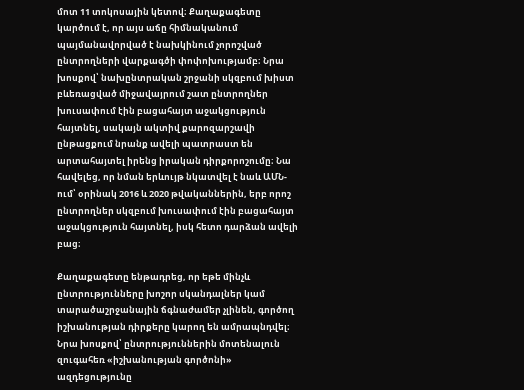մոտ 11 տոկոսային կետով։ Քաղաքագետը կարծում է, որ այս աճը հիմնականում պայմանավորված է նախկինում չորոշված ընտրողների վարքագծի փոփոխությամբ։ Նրա խոսքով՝ նախընտրական շրջանի սկզբում խիստ բևեռացված միջավայրում շատ ընտրողներ խուսափում էին բացահայտ աջակցություն հայտնել, սակայն ակտիվ քարոզարշավի ընթացքում նրանք ավելի պատրաստ են արտահայտել իրենց իրական դիրքորոշումը։ Նա հավելեց, որ նման երևույթ նկատվել է նաև ԱՄՆ-ում՝ օրինակ 2016 և 2020 թվականներին, երբ որոշ ընտրողներ սկզբում խուսափում էին բացահայտ աջակցություն հայտնել, իսկ հետո դարձան ավելի բաց։

Քաղաքագետը ենթադրեց, որ եթե մինչև ընտրությունները խոշոր սկանդալներ կամ տարածաշրջանային ճգնաժամեր չլինեն, գործող իշխանության դիրքերը կարող են ամրապնդվել։ Նրա խոսքով՝ ընտրություններին մոտենալուն զուգահեռ «իշխանության գործոնի» ազդեցությունը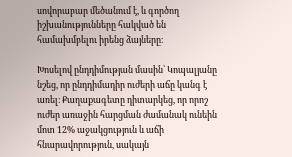սովորաբար մեծանում է, և գործող իշխանությունները հակված են համախմբելու իրենց ձայները։

Խոսելով ընդդիմության մասին՝ Կոպալյանը նշեց, որ ընդդիմադիր ուժերի աճը կանգ է առել։ Քաղաքագետը դիտարկեց, որ որոշ ուժեր առաջին հարցման ժամանակ ունեին մոտ 12% աջակցություն և աճի հնարավորություն, սակայն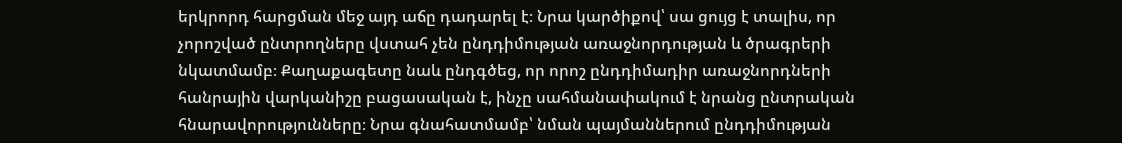երկրորդ հարցման մեջ այդ աճը դադարել է։ Նրա կարծիքով՝ սա ցույց է տալիս, որ չորոշված ընտրողները վստահ չեն ընդդիմության առաջնորդության և ծրագրերի նկատմամբ։ Քաղաքագետը նաև ընդգծեց, որ որոշ ընդդիմադիր առաջնորդների հանրային վարկանիշը բացասական է, ինչը սահմանափակում է նրանց ընտրական հնարավորությունները։ Նրա գնահատմամբ՝ նման պայմաններում ընդդիմության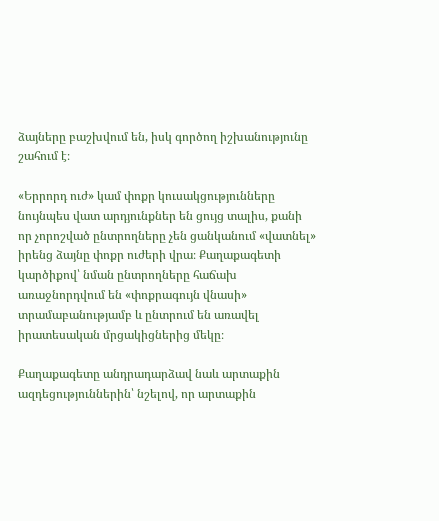ձայները բաշխվում են, իսկ գործող իշխանությունը շահում է։

«Երրորդ ուժ» կամ փոքր կուսակցությունները նույնպես վատ արդյունքներ են ցույց տալիս, քանի որ չորոշված ընտրողները չեն ցանկանում «վատնել» իրենց ձայնը փոքր ուժերի վրա։ Քաղաքագետի կարծիքով՝ նման ընտրողները հաճախ առաջնորդվում են «փոքրագույն վնասի» տրամաբանությամբ և ընտրում են առավել իրատեսական մրցակիցներից մեկը։

Քաղաքագետը անդրադարձավ նաև արտաքին ազդեցություններին՝ նշելով, որ արտաքին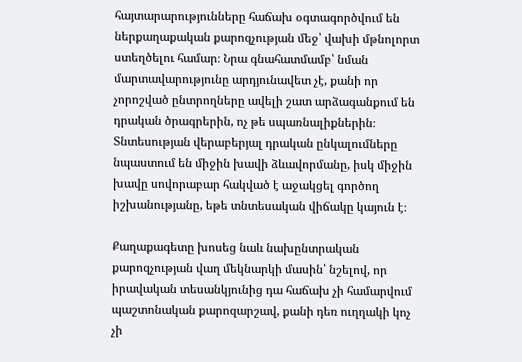հայտարարությունները հաճախ օգտագործվում են ներքաղաքական քարոզչության մեջ՝ վախի մթնոլորտ ստեղծելու համար։ Նրա գնահատմամբ՝ նման մարտավարությունը արդյունավետ չէ, քանի որ չորոշված ընտրողները ավելի շատ արձագանքում են դրական ծրագրերին, ոչ թե սպառնալիքներին։ Տնտեսության վերաբերյալ դրական ընկալումները նպաստում են միջին խավի ձևավորմանը, իսկ միջին խավը սովորաբար հակված է աջակցել գործող իշխանությանը, եթե տնտեսական վիճակը կայուն է։

Քաղաքագետը խոսեց նաև նախընտրական քարոզչության վաղ մեկնարկի մասին՝ նշելով, որ իրավական տեսանկյունից դա հաճախ չի համարվում պաշտոնական քարոզարշավ, քանի դեռ ուղղակի կոչ չի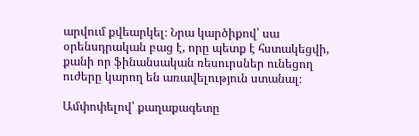արվում քվեարկել։ Նրա կարծիքով՝ սա օրենսդրական բաց է, որը պետք է հստակեցվի, քանի որ ֆինանսական ռեսուրսներ ունեցող ուժերը կարող են առավելություն ստանալ։

Ամփոփելով՝ քաղաքագետը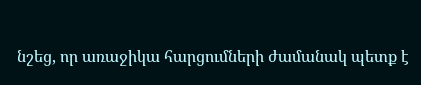նշեց, որ առաջիկա հարցումների ժամանակ պետք է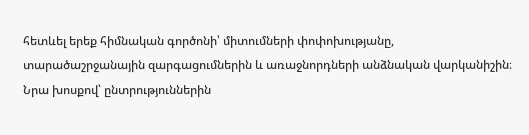հետևել երեք հիմնական գործոնի՝ միտումների փոփոխությանը, տարածաշրջանային զարգացումներին և առաջնորդների անձնական վարկանիշին։ Նրա խոսքով՝ ընտրություններին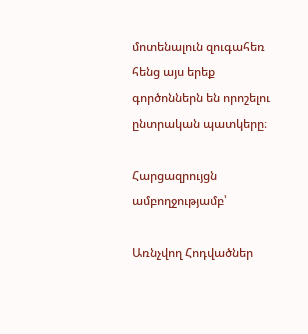մոտենալուն զուգահեռ հենց այս երեք գործոններն են որոշելու ընտրական պատկերը։

Հարցազրույցն ամբողջությամբ՝

Առնչվող Հոդվածներ